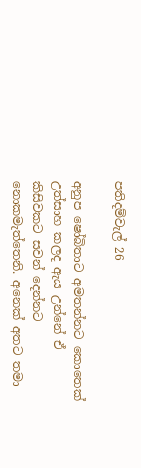පතිදම්වැල් 26

අනුප ෂෝබිතාට අමතන්නට කොතෙක් උත්සාහ කලද ඇය උන්නේ ඒ කිසිවකට සවන් දෙන්නට නොකමැත්තෙනි. අනෙක් අතට තමා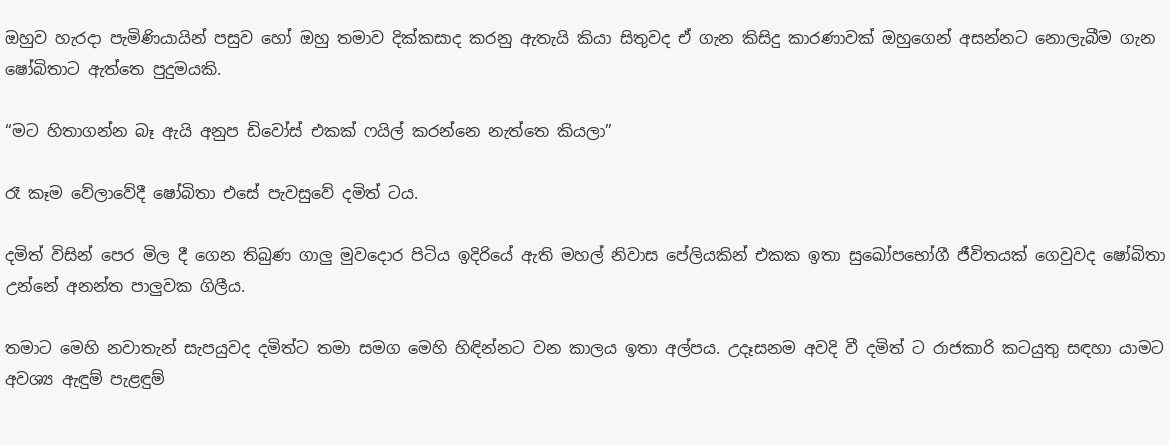ඔහුව හැරදා පැමිණියායින් පසුව හෝ ඔහු තමාව දික්කසාද කරනු ඇතැයි කියා සිතුවද ඒ ගැන කිසිදු කාරණාවක් ඔහුගෙන් අසන්නට නොලැබීම ගැන ෂෝබිතාට ඇත්තෙ පුදුමයකි.

“මට හිතාගන්න බෑ ඇයි අනුප ඩිවෝස් එකක් ෆයිල් කරන්නෙ නැත්තෙ කියලා”

රෑ කෑම වේලාවේදී ෂෝබිතා එසේ පැවසුවේ දමිත් ටය.

දමිත් විසින් පෙර මිල දී ගෙන තිබුණ ගාලු මුවදොර පිටිය ඉදිරියේ ඇති මහල් නිවාස පේලියකින් එකක ඉතා සුඛෝපභෝගී ජීවිතයක් ගෙවුවද ෂෝබිතා උන්නේ අනන්ත පාලුවක ගිලීය.

තමාට මෙහි නවාතැන් සැපයුවද දමිත්ට තමා සමග මෙහි හිඳින්නට වන කාලය ඉතා අල්පය. උදෑසනම අවදි වී දමිත් ට රාජකාරි කටයුතු සඳහා යාමට අවශ්‍ය ඇඳුම් පැළඳුම්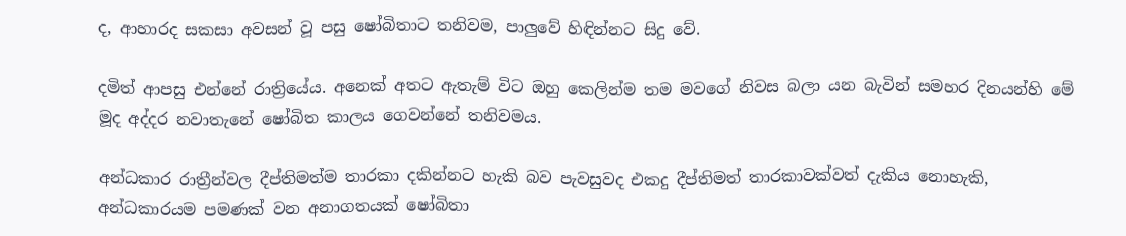ද, ආහාරද සකසා අවසන් වූ පසු ෂෝබිතාට තනිවම, පාලුවේ හිඳින්නට සිදු වේ.

දමිත් ආපසු එන්නේ රාත්‍රියේය. අනෙක් අතට ඇතැම් විට ඔහු කෙලින්ම තම මවගේ නිවස බලා යන බැවින් සමහර දිනයන්හි මේ මූද අද්දර නවාතැනේ ෂෝබිත කාලය ගෙවන්නේ තනිවමය.

අන්ධකාර රාත්‍රීන්වල දීප්තිමත්ම තාරකා දකින්නට හැකි බව පැවසුවද එකදු දීප්තිමත් තාරකාවක්වත් දැකිය නොහැකි, අන්ධකාරයම පමණක් වන අනාගතයක් ෂෝබිතා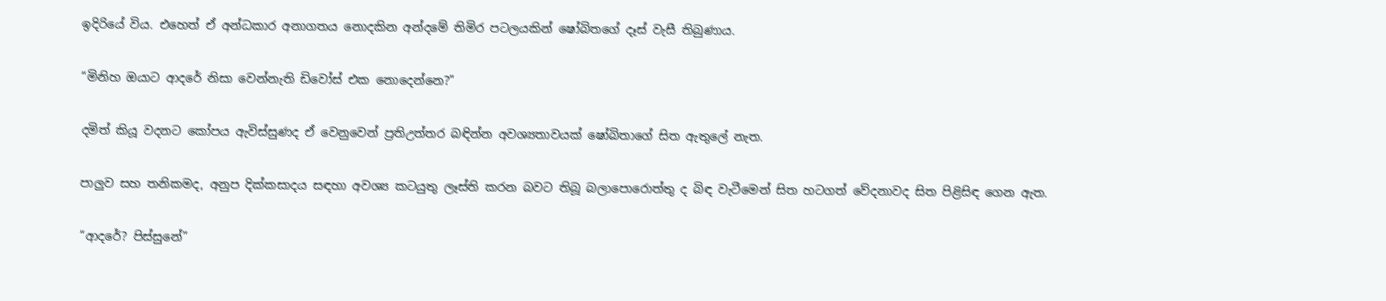ඉදිරියේ විය. එහෙත් ඒ අන්ධකාර අනාගතය නොදකින අන්දමේ තිමිර පටලයකින් ෂෝබිතගේ දෑස් වැසී තිබුණාය.

“මිනිහ ඔයාට ආදරේ නිසා වෙන්නැති ඩිවෝස් එක නොදෙන්නෙ?”

දමිත් කියූ වදනට කෝපය ඇවිස්සුණද ඒ වෙනුවෙන් ප්‍රතිඋත්තර බඳින්න අවශ්‍යතාවයක් ෂෝබිතාගේ සිත ඇතුලේ නැත.

පාලුව සහ තනිකමද, අනුප දික්කසාදය සඳහා අවශ්‍ය කටයුතු ලෑස්ති කරන බවට තිබූ බලාපොරොත්තු ද බිඳ වැටීමෙන් සිත හටගත් වේදනාවද සිත පිළිසිඳ ගෙන ඇත.

“ආදරේ? පිස්සුනේ”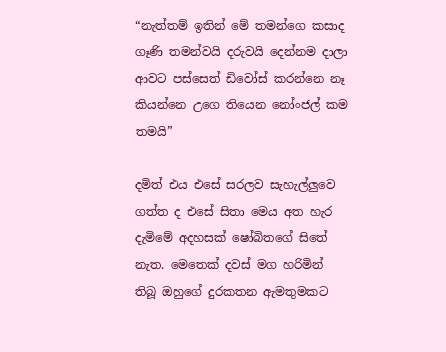“නැත්තම් ඉතින් මේ තමන්ගෙ කසාද ගෑණි තමන්වයි දරුවයි දෙන්නම දාලා ආවට පස්සෙත් ඩිවෝස් කරන්නෙ නෑ කියන්නෙ උගෙ තියෙන නෝංජල් කම තමයි”

දමිත් එය එසේ සරලව සැහැල්ලුවෙ ගත්ත ද එසේ සිතා මෙය අත හැර දැමිමේ අදහසක් ෂෝබිතගේ සිතේ නැත. මෙතෙක් දවස් මග හරිමින් තිබූ ඔහුගේ දුරකතන ඇමතුමකට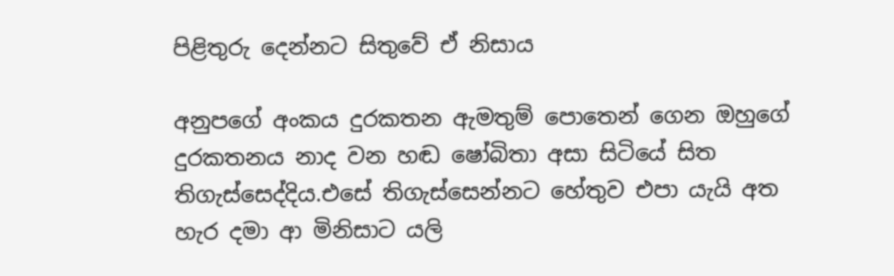පිළිතුරු දෙන්නට සිතුවේ ඒ නිසාය

අනුපගේ අංකය දුරකතන ඇමතුම් පොතෙන් ගෙන ඔහුගේ දුරකතනය නාද වන හඬ ෂෝබිතා අසා සිටියේ සිත තිගැස්සෙද්දිය.එසේ තිගැස්සෙන්නට හේතුව එපා යැයි අත හැර දමා ආ මිනිසාට යලි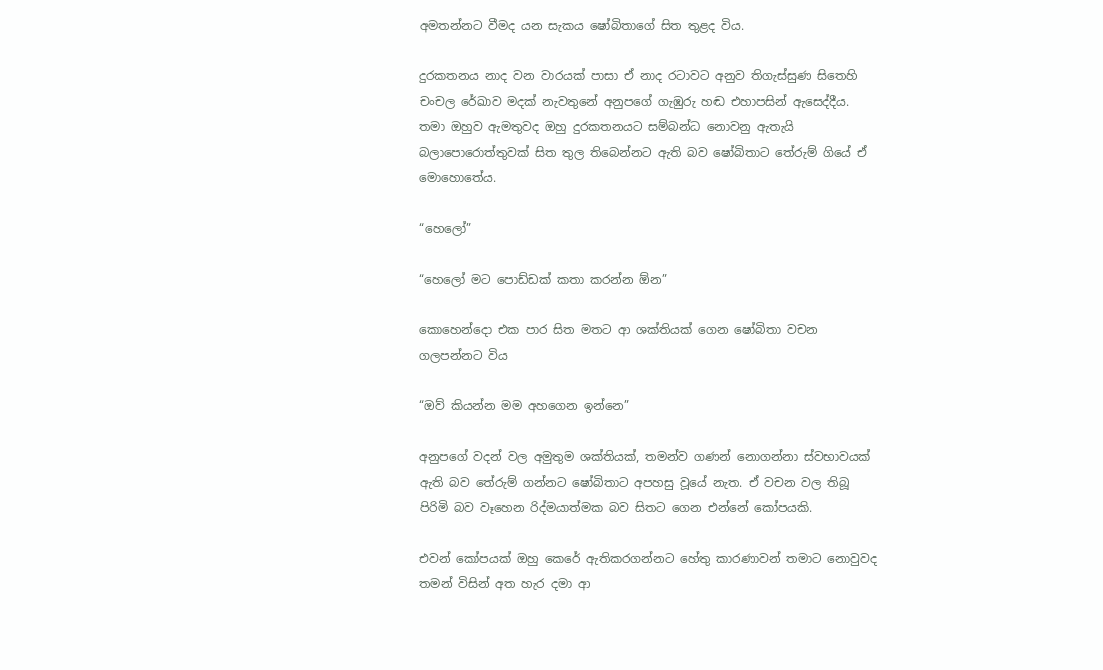අමතන්නට වීමද යන සැකය ෂෝබිතාගේ සිත තුළද විය.

දුරකතනය නාද වන වාරයක් පාසා ඒ නාද රටාවට අනුව තිගැස්සුණ සිතෙහි චංචල රේඛාව මදක් නැවතුනේ අනුපගේ ගැඹුරු හඬ එහාපසින් ඇසෙද්දීය. තමා ඔහුව ඇමතුවද ඔහු දුරකතනයට සම්බන්ධ නොවනු ඇතැයි බලාපොරොත්තුවක් සිත තුල තිබෙන්නට ඇති බව ෂෝබිතාට තේරුම් ගියේ ඒ මොහොතේය.

“හෙලෝ”

“හෙලෝ මට පොඩ්ඩක් කතා කරන්න ඕන”

කොහෙන්දො එක පාර සිත මතට ආ ශක්තියක් ගෙන ෂෝබිතා වචන ගලපන්නට විය

“ඔව් කියන්න මම අහගෙන ඉන්නෙ”

අනුපගේ වදන් වල අමුතුම ශක්තියක්, තමන්ව ගණන් නොගන්නා ස්වභාවයක් ඇති බව තේරුම් ගන්නට ෂෝබිතාට අපහසු වූයේ නැත. ඒ වචන වල තිබූ පිරිමි බව වෑහෙන රිද්මයාත්මක බව සිතට ගෙන එන්නේ කෝපයකි.

එවන් කෝපයක් ඔහු කෙරේ ඇතිකරගන්නට හේතු කාරණාවන් තමාට නොවුවද තමන් විසින් අත හැර දමා ආ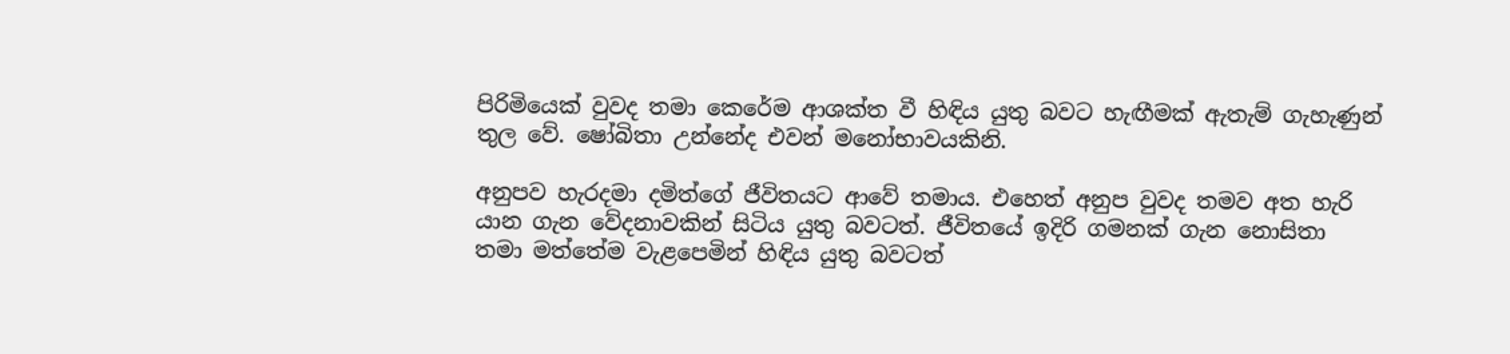පිරිමියෙක් වුවද තමා කෙරේම ආශක්ත වී හිඳිය යුතු බවට හැඟීමක් ඇතැම් ගැහැණුන් තුල වේ. ෂෝබිතා උන්නේද එවන් මනෝභාවයකිනි.

අනුපව හැරදමා දමිත්ගේ ජීවිතයට ආවේ තමාය. එහෙත් අනුප වුවද තමව අත හැරි යාන ගැන වේදනාවකින් සිටිය යුතු බවටත්. ජීවිතයේ ඉදිරි ගමනක් ගැන නොසිතා තමා මත්තේම වැළපෙමින් හිඳිය යුතු බවටත්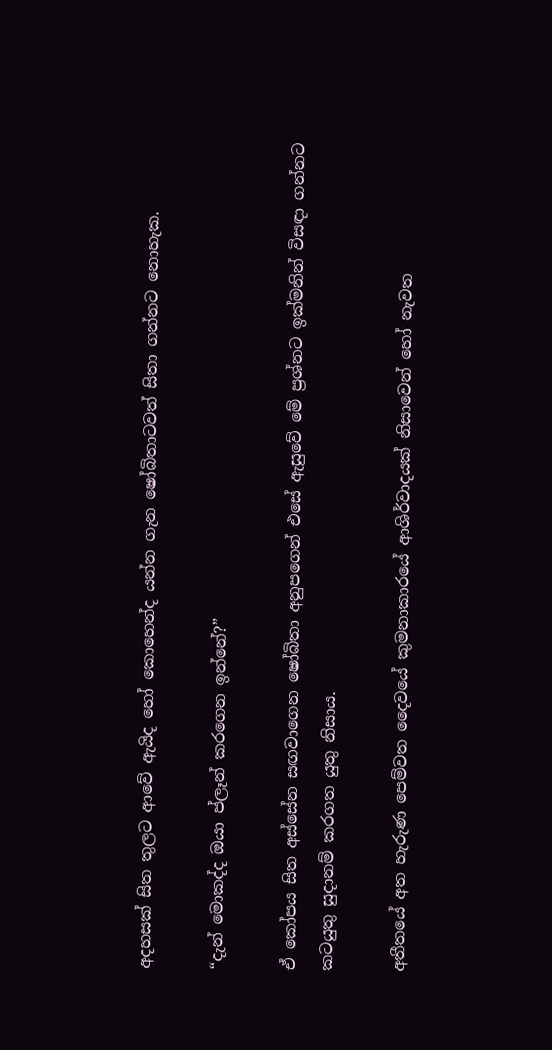අදහසක් සිත තුලට ආවේ ඇයිද හෝ කොහෙන්ද යන්න ගැන ෂෝබිතාටවත් සිතා ගන්නට නොහැක.

“දැන් මොකද්ද ඔයා ප්ලෑන් කරගෙන ඉන්නේ?”

ඒ කෝපය සිත අස්සේන සඟවාගෙන ෂෝබිතා අනුපගෙන් එසේ ඇසුවේ මේ ප්‍රශ්නට ඉක්මනින් විසඳා ගන්නට කටයුතු සුදානම් කරගත යුතු නිසාය.

අතීතයේ අත හැරුණ පෙම්වත දෛවයේ කුමනාකාරයේ ආශිර්වාදයක් නිසාවෙන් හෝ නැවත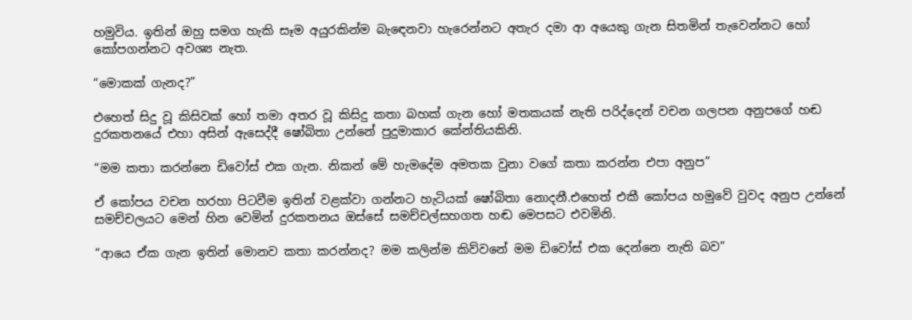හමුවිය. ඉතින් ඔහු සමග හැකි සෑම අයුරකින්ම බැඳෙනවා හැරෙන්නට අතැර දමා ආ අයෙකු ගැන සිතමින් තැවෙන්නට හෝ කෝපගන්නට අවශ්‍ය නැත.

“මොකක් ගැනද?”

එහෙත් සිදු වූ කිසිවක් හෝ තමා අතර වූ කිසිදු කතා බහක් ගැන හෝ මතකයක් නැති පරිද්දෙන් වචන ගලපන අනුපගේ හඬ දුරකතනයේ එහා අසින් ඇසෙද්දී ෂෝබිතා උන්නේ පුදුමාකාර කේන්තියකිනි.

“මම කතා කරන්නෙ ඩිවෝස් එක ගැන. නිකන් මේ හැමදේම අමතක වුනා වගේ කතා කරන්න එපා අනුප”

ඒ කෝපය වචන හරහා පිටවීම ඉතින් වළක්වා ගන්නට හැටියක් ෂෝබිතා නොදනී.එහෙත් එකී කෝපය හමුවේ වුවද අනුප උන්නේ සමච්චලයට මෙන් හින වෙමින් දුරකතනය ඔස්සේ සමච්චල්සහගත හඬ මෙපසට එවමිනි.

“ආයෙ ඒක ගැන ඉතින් මොනව කතා කරන්නද? මම කලින්ම කිව්වනේ මම ඩිවෝස් එක දෙන්නෙ නැති බව”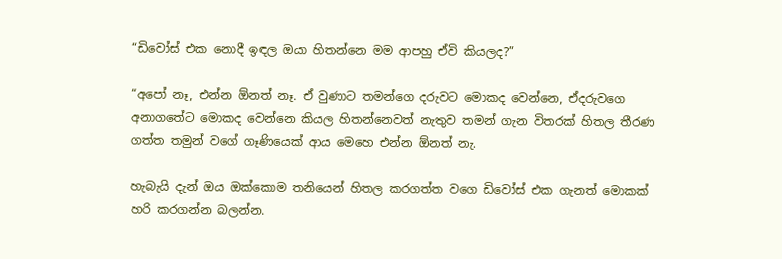“ඩිවෝස් එක නොදී ඉඳල ඔයා හිතන්නෙ මම ආපහු ඒවි කියලද?”

“අපෝ නෑ, එන්න ඕනත් නෑ. ඒ වුණාට තමන්ගෙ දරුවට මොකද වෙන්නෙ, ඒදරුවගෙ අනාගතේට මොකද වෙන්නෙ කියල හිතන්නෙවත් නැතුව තමන් ගැන විතරක් හිතල තීරණ ගත්ත තමුන් වගේ ගෑණියෙක් ආය මෙහෙ එන්න ඕනත් නැ.

හැබැයි දැන් ඔය ඔක්කොම තනියෙන් හිතල කරගත්ත වගෙ ඩිවෝස් එක ගැනත් මොකක් හරි කරගන්න බලන්න.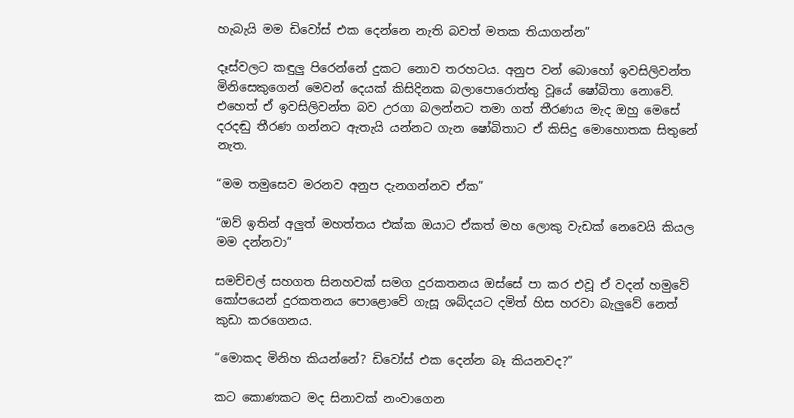හැබැයි මම ඩිවෝස් එක දෙන්නෙ නැති බවත් මතක තියාගන්න”

දෑස්වලට කඳුලු පිරෙන්නේ දුකට නොව තරහටය. අනුප වන් බොහෝ ඉවසිලිවන්ත මිනිසෙකුගෙන් මෙවන් දෙයක් කිසිදිනක බලාපොරොත්තු වූයේ ෂෝබිතා නොවේ. එහෙත් ඒ ඉවසිලිවන්ත බව උරගා බලන්නට තමා ගත් තීරණය මැද ඔහු මෙසේ දරදඬු තීරණ ගන්නට ඇතැයි යන්නට ගැන ෂෝබිතාට ඒ කිසිදු මොහොතක සිතුනේ නැත.

“මම තමුසෙව මරනව අනුප දැනගන්නව ඒක”

“ඔව් ඉතින් අලුත් මහත්තය එක්ක ඔයාට ඒකත් මහ ලොකු වැඩක් නෙවෙයි කියල මම දන්නවා”

සමච්චල් සහගත සිනහවක් සමග දුරකතනය ඔස්සේ පා කර එවූ ඒ වදන් හමුවේ කෝපයෙන් දුරකතනය පොළොවේ ගැසූ ශබ්දයට දමිත් හිස හරවා බැලුවේ නෙත් කුඩා කරගෙනය.

“මොකද මිනිහ කියන්නේ? ඩිවෝස් එක දෙන්න බෑ කියනවද?”

කට කොණකට මද සිනාවක් නංවාගෙන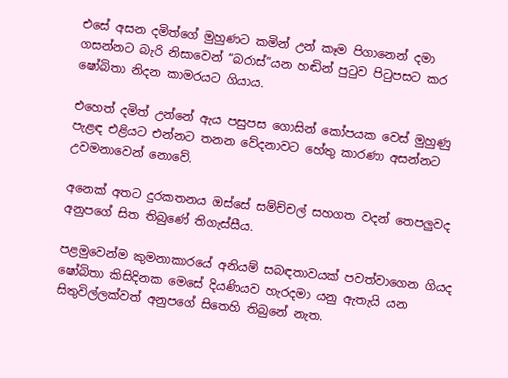එසේ අසන දමිත්ගේ මුහුණට කමින් උන් කෑම පිගානෙන් දමා ගසන්නට බැරි නිසාවෙන් “බරාස්”යන හඬින් පුටුව පිටුපසට කර ෂෝබිතා නිදන කාමරයට ගියාය.

එහෙත් දමිත් උන්නේ ඇය පසුපස ගොසින් කෝපයක වෙස් මුහුණු පැළඳ එළියට එන්නට තනන වේදනාවට හේතු කාරණා අසන්නට උවමනාවෙන් නොවේ.

අනෙක් අතට දුරකතනය ඔස්සේ සම්ච්චල් සහගත වදන් තෙපලුවද අනුපගේ සිත තිබුණේ තිගැස්සීය.

පළමුවෙන්ම කුමනාකාරයේ අනියම් සබඳතාවයක් පවත්වාගෙන ගියද ෂෝබිතා කිසිදිනක මෙසේ දියණියව හැරදමා යනු ඇතැයි යන සිතුවිල්ලක්වත් අනුපගේ සිතෙහි තිබුනේ නැත.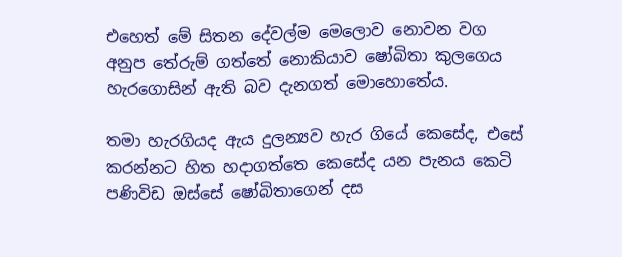එහෙත් මේ සිතන දේවල්ම මෙලොව නොවන වග අනුප තේරුම් ගත්තේ නොකියාව ෂෝබිතා කුලගෙය හැරගොසින් ඇති බව දැනගත් මොහොතේය.

තමා හැරගියද ඇය දුලන්‍යව හැර ගියේ කෙසේද, එසේ කරන්නට හිත හදාගත්තෙ කෙසේද යන පැනය කෙටි පණිවිඩ ඔස්සේ ෂෝබිතාගෙන් දස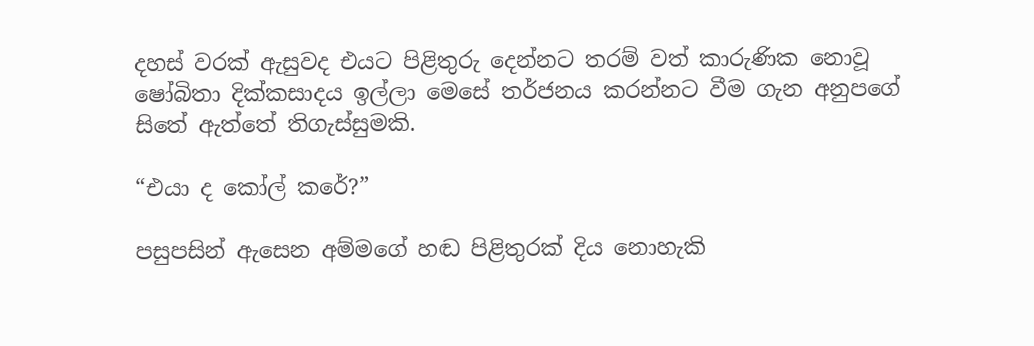දහස් වරක් ඇසුවද එයට පිළිතුරු දෙන්නට තරම් වත් කාරුණික නොවූ ෂෝබිතා දික්කසාදය ඉල්ලා මෙසේ තර්ජනය කරන්නට වීම ගැන අනුපගේ සිතේ ඇත්තේ තිගැස්සුමකි.

“එයා ද කෝල් කරේ?”

පසුපසින් ඇසෙන අම්මගේ හඬ පිළිතුරක් දිය නොහැකි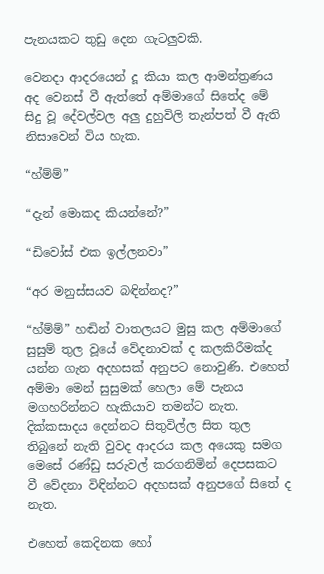පැනයකට තුඩු දෙන ගැටලුවකි.

වෙනදා ආදරයෙන් දූ කියා කල ආමන්ත්‍රණය අද වෙනස් වී ඇත්තේ අම්මාගේ සිතේද මේ සිදු වූ දේවල්වල අලු දුහුවිලි තැන්පත් වී ඇති නිසාවෙන් විය හැක.

“හ්ම්ම්”

“දැන් මොකද කියන්නේ?”

“ඩිවෝස් එක ඉල්ලනවා”

“අර මනුස්සයව බඳින්නද?”

“හ්ම්ම්” හඬින් වාතලයට මුසු කල අම්මාගේ සුසුම් තුල වූයේ වේදනාවක් ද කලකිරීමක්ද යන්න ගැන අදහසක් අනුපට නොවුණි. එහෙත් අම්මා මෙන් සුසුමක් හෙලා මේ පැනය මගහරින්නට හැකියාව තමන්ට නැත. දික්කසාදය දෙන්නට සිතුවිල්ල සිත තුල තිබුනේ නැති වුවද ආදරය කල අයෙකු සමග මෙසේ රණ්ඩු සරුවල් කරගනිමින් දෙපසකට වී වේදනා විඳින්නට අදහසක් අනුපගේ සිතේ ද නැත.

එහෙත් කෙදිනක හෝ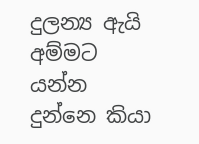දුලන්‍ය ඇයි අම්මට යන්න දුන්නෙ කියා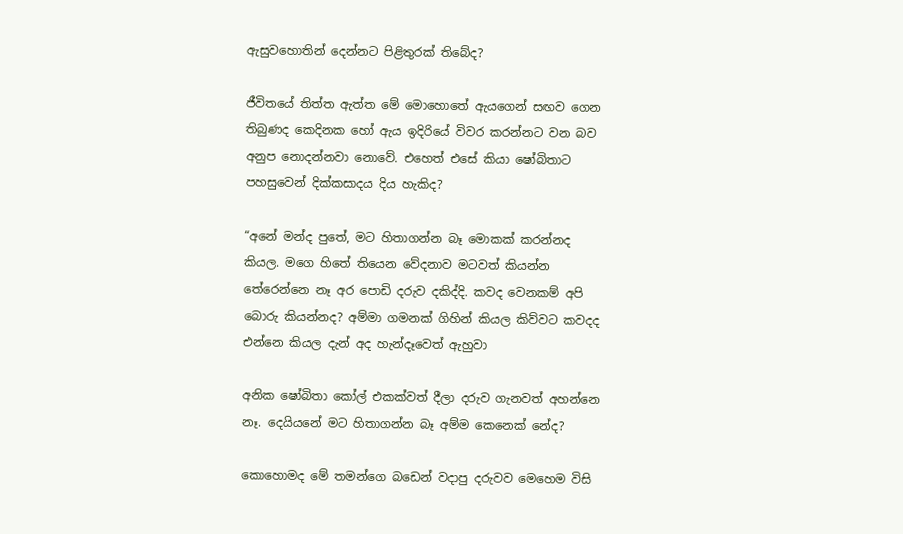ඇසුවහොතින් දෙන්නට පිළිතුරක් තිබේද?

ජීවිතයේ තිත්ත ඇත්ත මේ මොහොතේ ඇයගෙන් සඟව ගෙන තිබුණද කෙදිනක හෝ ඇය ඉදිරියේ විවර කරන්නට වන බව අනුප නොදන්නවා නොවේ. එහෙත් එසේ කියා ෂෝබිතාට පහසුවෙන් දික්කසාදය දිය හැකිද?

“අනේ මන්ද පුතේ, මට හිතාගන්න බෑ මොකක් කරන්නද කියල. මගෙ හිතේ තියෙන වේදනාව මටවත් කියන්න තේරෙන්නෙ නෑ අර පොඩි දරුව දකිද්දි. කවද වෙනකම් අපි බොරු කියන්නද? අම්මා ගමනක් ගිහින් කියල කිව්වට කවදද එන්නෙ කියල දැන් අද හැන්දෑවෙත් ඇහුවා

අනික ෂෝබිතා කෝල් එකක්වත් දීලා දරුව ගැනවත් අහන්නෙ නෑ. දෙයියනේ මට හිතාගන්න බෑ අම්ම කෙනෙක් නේද?

කොහොමද මේ තමන්ගෙ බඩෙන් වදාපු දරුවව මෙහෙම විසි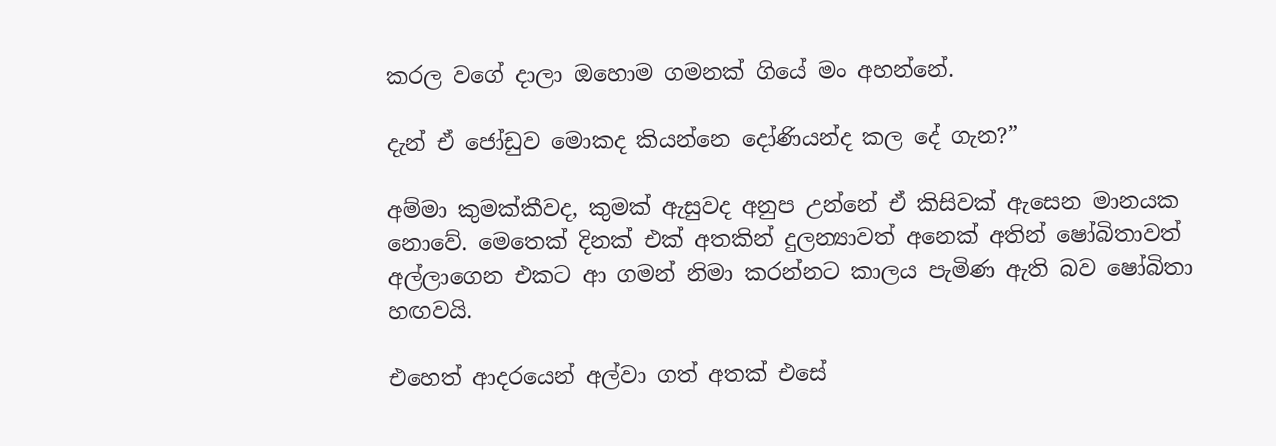කරල වගේ දාලා ඔහොම ගමනක් ගියේ මං අහන්නේ.

දැන් ඒ ජෝඩුව මොකද කියන්නෙ දෝණියන්ද කල දේ ගැන?”

අම්මා කුමක්කීවද, කුමක් ඇසුවද අනුප උන්නේ ඒ කිසිවක් ඇසෙන මානයක නොවේ. මෙතෙක් දිනක් එක් අතකින් දුලන්‍යාවත් අනෙක් අතින් ෂෝබිතාවත් අල්ලාගෙන එකට ආ ගමන් නිමා කරන්නට කාලය පැමිණ ඇති බව ෂෝබිතා හඟවයි.

එහෙත් ආදරයෙන් අල්වා ගත් අතක් එසේ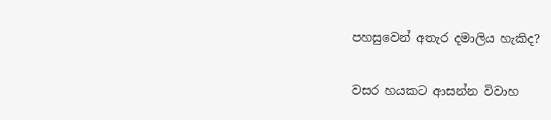පහසුවෙන් අතැර දමාලිය හැකිද?

වසර හයකට ආසන්න විවාහ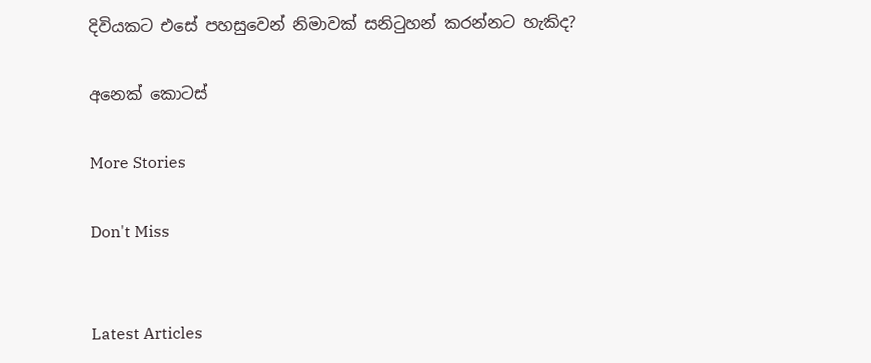දිවියකට එසේ පහසුවෙන් නිමාවක් සනිටුහන් කරන්නට හැකිද?

අනෙක් කොටස්

More Stories

Don't Miss


Latest Articles